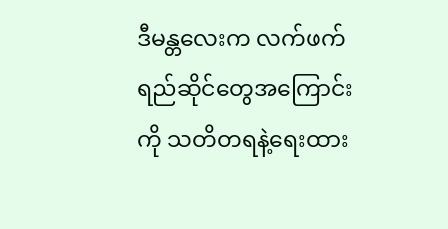ဒီမန္တလေးက လက်ဖက်ရည်ဆိုင်တွေအကြောင်းကို သတိတရနဲ့ရေးထား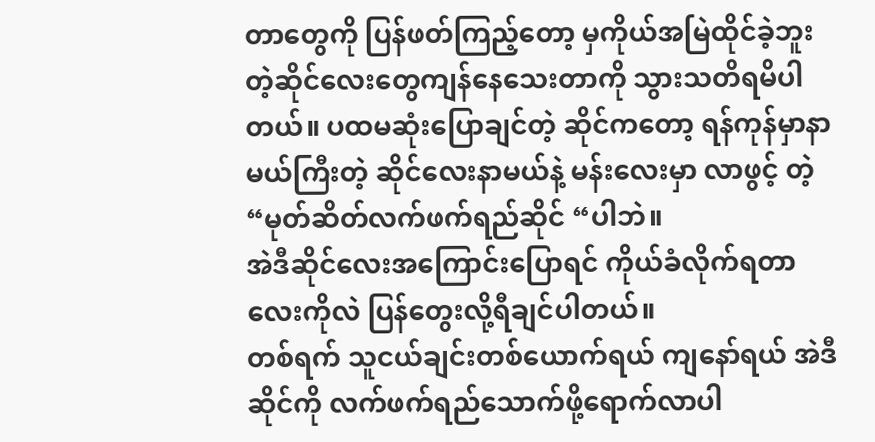တာတွေကို ပြန်ဖတ်ကြည့်တော့ မှကိုယ်အမြဲထိုင်ခဲ့ဘူးတဲ့ဆိုင်လေးတွေကျန်နေသေးတာကို သွားသတိရမိပါတယ်။ ပထမဆုံးပြောချင်တဲ့ ဆိုင်ကတော့ ရန်ကုန်မှာနာမယ်ကြီးတဲ့ ဆိုင်လေးနာမယ်နဲ့ မန်းလေးမှာ လာဖွင့် တဲ့ “မုတ်ဆိတ်လက်ဖက်ရည်ဆိုင် “ပါဘဲ။                                      အဲဒီဆိုင်လေးအကြောင်းပြောရင် ကိုယ်ခံလိုက်ရတာလေးကိုလဲ ပြန်တွေးလို့ရီချင်ပါတယ်။                                                                                                                                                                   တစ်ရက် သူငယ်ချင်းတစ်ယောက်ရယ် ကျနော်ရယ် အဲဒီဆိုင်ကို လက်ဖက်ရည်သောက်ဖို့ရောက်လာပါ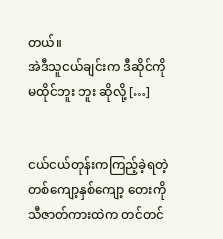တယ်။                                                                                                                                     အဲဒီသူငယ်ချင်းက ဒီဆိုင်ကို မထိုင်ဘူး ဘူး ဆိုလို့ […]


ငယ်ငယ်တုန်းကကြည့်ခဲ့ရတဲ့  တစ်ကျော့နှစ်ကျော့ တေးကိုသီဇာတ်ကားထဲက တင်တင်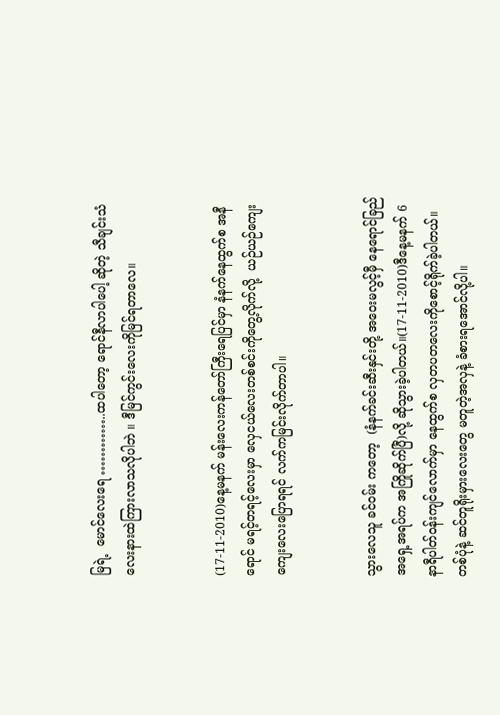မြရဲ့  မောင်လေးရေ …………..ထပါတော့ ရောင်နီလာပါပေါ့ ဆိုတဲ့ သီချင်းသံလေးနားထဲကြားလာသလိုပါဘဲ ။ ဒီမြင်ကွင်းလေးကိုမြင်ရတာလေ။


(17-11-2010)နေ့မနက် မန်းလေးကန်တော်ကြီးရေပြင်မှာ နံနက်နေထွက်စ အနီရောင် မရင့်တရင့်လေးမှာ လှေငယ်လေးတစ်စင်းကိုတွေ့လိုက်လို့  ယဉ်ယဉ်ကျေးကျေးလေးပြောရရင် လက်ကမြင်းလိုက်တာပါ။


သွားလေသူ ခင်ဝမ်း ကတော့  (နံနက်ခင်းဆီးနှင်းတို့ အဝေးမလွင့်မှီ နေရောင်ခြည်အရှေ့အရပ်က အကြိုဆိုက်ပြီ)လို့ ဆိုသွားခဲ့ပါတယ်။(17-11-2010)ဒီနေ့မနက် 6နာရီပါတ်ဝန်းကျင်လောက်မှာ နေထွက်စ လှတပတလေးကိုစောင့်ရိုက်ခဲ့ပါတယ်။တစ်ပုံနဲ့ ဆင်တူရိုးမှားလေးတွေ မတူတဲ့အလှနဲ့ ခံစားရအောင်လို့ပါ။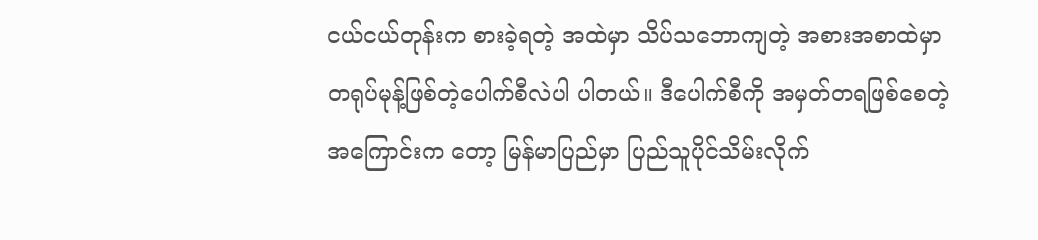ငယ်ငယ်တုန်းက စားခဲ့ရတဲ့ အထဲမှာ သိပ်သဘောကျတဲ့ အစားအစာထဲမှာ တရုပ်မုန့်ဖြစ်တဲ့ပေါက်စီလဲပါ ပါတယ်။ ဒီပေါက်စီကို အမှတ်တရဖြစ်စေတဲ့အကြောင်းက တော့ မြန်မာပြည်မှာ ပြည်သူပိုင်သိမ်းလိုက်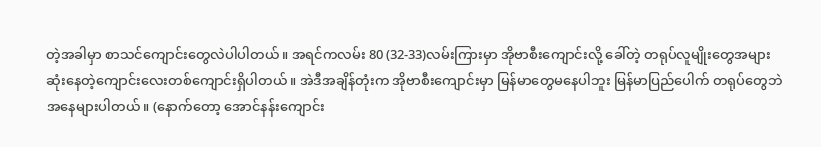တဲ့အခါမှာ စာသင်ကျောင်းတွေလဲပါပါတယ်။ အရင်ကလမ်း 80 (32-33)လမ်းကြားမှာ အိုဗာစီးကျောင်းလို့ ခေါ်တဲ့ တရုပ်လူမျိုးတွေအများဆုံးနေတဲ့ကျောင်းလေးတစ်ကျောင်းရှိပါတယ်။ အဲဒီအချိန်တုံးက အိုဗာစီးကျောင်းမှာ မြန်မာတွေမနေပါဘူး မြန်မာပြည်ပေါက် တရုပ်တွေဘဲအနေများပါတယ်။ (နောက်တော့ အောင်နန်းကျောင်း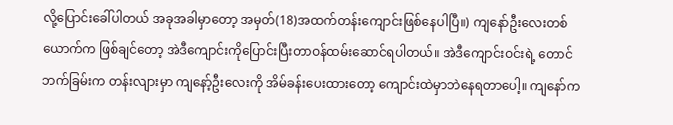လို့ပြောင်းခေါ်ပါတယ် အခုအခါမှာတော့ အမှတ်(18)အထက်တန်းကျောင်းဖြစ်နေပါပြီ။) ကျနော်ဦးလေးတစ်ယောက်က ဖြစ်ချင်တော့ အဲဒီကျောင်းကိုပြောင်းပြီးတာဝန်ထမ်းဆောင်ရပါတယ်။ အဲဒီကျောင်းဝင်းရဲ့ တောင်ဘက်ခြမ်းက တန်းလျားမှာ ကျနော့်ဦးလေးကို အိမ်ခန်းပေးထားတော့ ကျောင်းထဲမှာဘဲနေရတာပေါ့။ ကျနော်က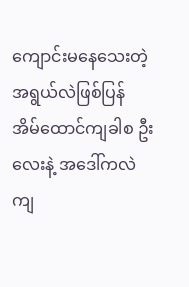ကျောင်းမနေသေးတဲ့အရွယ်လဲဖြစ်ပြန် အိမ်ထောင်ကျခါစ ဦးလေးနဲ့ အဒေါ်ကလဲ ကျ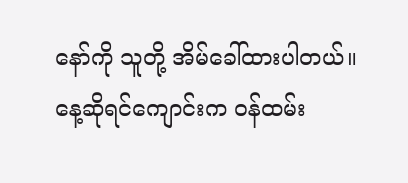နော်ကို သူတို့ အိမ်ခေါ်ထားပါတယ်။ နေ့ဆိုရင်ကျောင်းက ဝန်ထမ်း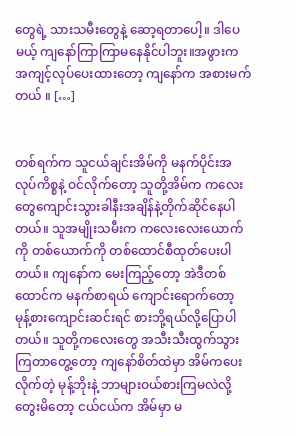တွေရဲ့ သားသမီးတွေနဲ့ ဆော့ရတာပေါ့။ ဒါပေမယ့် ကျနော်ကြာကြာမနေနိုင်ပါဘူး။အဖွားက အကျင့်လုပ်ပေးထားတော့ ကျနော်က အစားမက်တယ် ။ […]


တစ်ရက်က သူငယ်ချင်းအိမ်ကို မနက်ပိုင်းအလုပ်ကိစ္စနဲ့ ဝင်လိုက်တော့ သူတို့အိမ်က ကလေးတွေကျောင်းသွားခါနီးအချိန်နဲ့တိုက်ဆိုင်နေပါတယ်။ သူအမျိုးသမီးက ကလေးလေးယောက်ကို တစ်ယောက်ကို တစ်ထောင်စီထုတ်ပေးပါတယ်။ ကျနော်က မေးကြည့်တော့ အဲဒီတစ်ထောင်က မနက်စာရယ် ကျောင်းရောက်တော့ မုန့်စားကျောင်းဆင်းရင် စားဘို့ရယ်လို့ပြောပါတယ်။ သူတို့ကလေးတွေ အသီးသီးထွက်သွားကြတာတွေ့တော့ ကျနော်စိတ်ထဲမှာ အိမ်ကပေးလိုက်တဲ့ မုန့်ဘိုးနဲ့ ဘာများဝယ်စားကြမလဲလို့ တွေးမိတော့ ငယ်ငယ်က အိမ်မှာ မ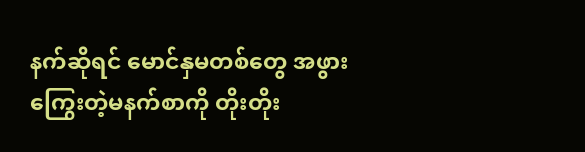နက်ဆိုရင် မောင်နှမတစ်တွေ အဖွားကြွေးတဲ့မနက်စာကို တိုးတိုး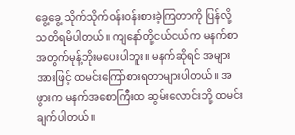ခွေ့ခွေ့ သိုက်သိုက်ဝန်းဝန်းစားခဲ့ကြတာကို ပြန်လို့သတိရမိပါတယ်။ ကျနော်တို့ငယ်ငယ်က မနက်စာအတွက်မုန့်ဘိုးမပေးပါဘူး။ မနက်ဆိုရင် အများအားဖြင့် ထမင်းကြော်စားရတာများပါတယ်။ အဖွားက မနက်အစောကြီးထ ဆွမ်းလောင်းဘို့ ထမင်းချက်ပါတယ်။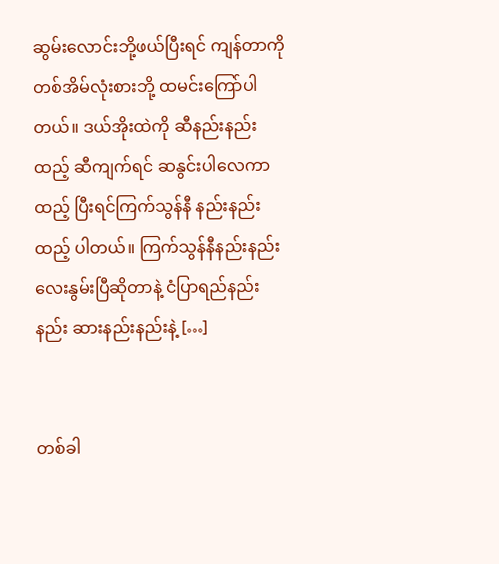ဆွမ်းလောင်းဘို့ဖယ်ပြီးရင် ကျန်တာကို တစ်အိမ်လုံးစားဘို့ ထမင်းကြော်ပါတယ်။ ဒယ်အိုးထဲကို ဆီနည်းနည်းထည့် ဆီကျက်ရင် ဆနွင်းပါလေကာထည့် ပြီးရင်ကြက်သွန်နီ နည်းနည်းထည့် ပါတယ်။ ကြက်သွန်နီနည်းနည်းလေးနွမ်းပြီဆိုတာနဲ့ ငံပြာရည်နည်းနည်း ဆားနည်းနည်းနဲ့ […]


တစ်ခါ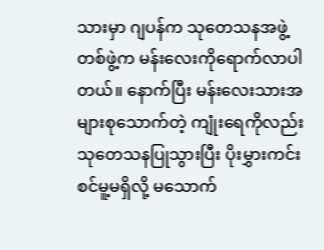သားမှာ ဂျပန်က သုတေသနအဖွဲ့တစ်ဖွဲ့က မန်းလေးကိုရောက်လာပါတယ်။ နောက်ပြီး မန်းလေးသားအများစုသောက်တဲ့ ကျုံးရေကိုလည်းသုတေသနပြုသွားပြီး ပိုးမွှားကင်းစင်မူ့မရှိလို့ မသောက်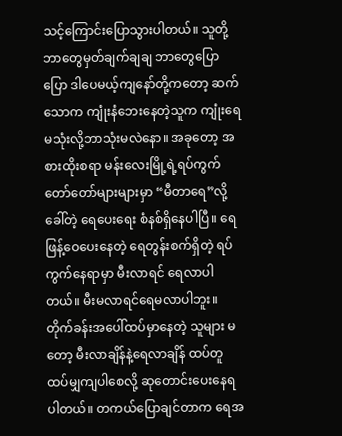သင့်ကြောင်းပြောသွားပါတယ်။ သူတို့ဘာတွေမှတ်ချက်ချချ ဘာတွေပြောပြော ဒါပေမယ့်ကျနော်တို့ကတော့ ဆက်သောက ကျုံးနံဘေးနေတဲ့သူက ကျုံးရေမသုံးလို့ဘာသုံးမလဲနော။ အခုတော့ အစားထိုးစရာ မန်းလေးမြို့ရဲ့ရပ်ကွက်တော်တော်များများမှာ “မီတာရေ”လို့ခေါ်တဲ့ ရေပေးရေး စံနစ်ရှိနေပါပြီ။ ရေဖြန့်ဝေပေးနေတဲ့ ရေတွန်းစက်ရှိတဲ့ ရပ်ကွက်နေရာမှာ မီးလာရင် ရေလာပါတယ်။ မီးမလာရင်ရေမလာပါဘူး။ တိုက်ခန်းအပေါ်ထပ်မှာနေတဲ့ သူများ မတော့ မီးလာချိန်နဲ့ရေလာချိန် ထပ်တူထပ်မျှကျပါစေလို့ ဆုတောင်းပေးနေရပါတယ်။ တကယ်ပြောချင်တာက ရေအ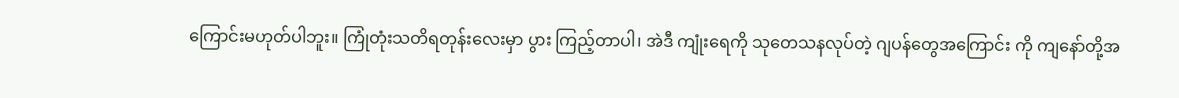ကြောင်းမဟုတ်ပါဘူး။ ကြုံတုံးသတိရတုန်းလေးမှာ ပွား ကြည့်တာပါ၊ အဲဒီ ကျုံးရေကို သုတေသနလုပ်တဲ့ ဂျပန်တွေအကြောင်း ကို ကျနော်တို့အ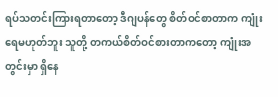ရပ်သတင်းကြားရတာတော့ ဒီဂျပန်တွေ စိတ်ဝင်စာတာက ကျုံးရေမဟုတ်ဘူး သူတို့ တကယ်စိတ်ဝင်စားတာကတော့ ကျုံးအတွင်းမှာ ရှိနေ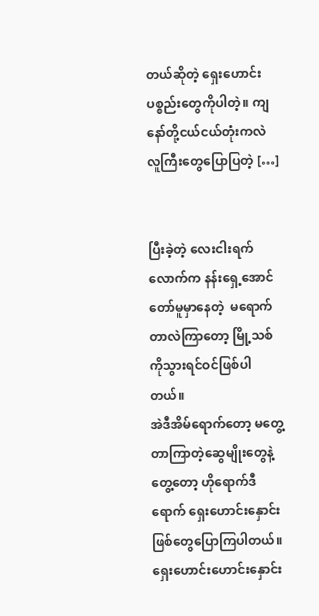တယ်ဆိုတဲ့ ရှေးဟောင်းပစ္စည်းတွေကိုပါတဲ့။ ကျနော်တို့ငယ်ငယ်တုံးကလဲ လူကြီးတွေပြောပြတဲ့ […]


ပြီးခဲ့တဲ့ လေးငါးရက်လောက်က နန်းရှေ့အောင်တော်မူမှာနေတဲ့  မရောက်တာလဲကြာတော့ မြို့သစ်ကိုသွားရင်ဝင်ဖြစ်ပါတယ်။                                                               အဲဒီအိမ်ရောက်တော့ မတွေ့တာကြာတဲ့ဆွေမျိုးတွေနဲ့တွေ့တော့ ဟိုရောက်ဒီရောက် ရှေးဟောင်းနှောင်းဖြစ်တွေပြောကြပါတယ်။ ရှေးဟောင်းဟောင်းနှောင်း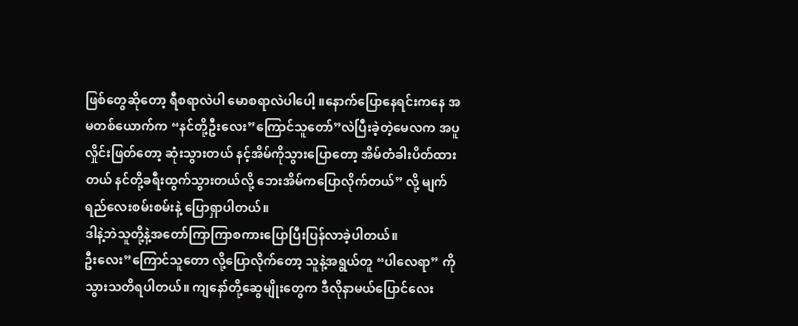ဖြစ်တွေဆိုတော့ ရီစရာလဲပါ မောစရာလဲပါပေါ့ ။နောက်ပြောနေရင်းကနေ အမတစ်ယောက်က “နင်တို့ဦးလေး”ကြောင်သူတော်”လဲပြီးခဲ့တဲ့မေလက အပူလှိုင်းဖြတ်တော့ ဆုံးသွားတယ် နင့်အိမ်ကိုသွားပြောတော့ အိမ်တံခါးပိတ်ထားတယ် နင်တို့ခရီးထွက်သွားတယ်လို့ ဘေးအိမ်ကပြောလိုက်တယ်” လို့ မျက်ရည်လေးစမ်းစမ်းနဲ့ ပြောရှာပါတယ်။                                                                                                  ဒါနဲ့ဘဲသူတို့နဲ့အတော်ကြာကြာစကားပြောပြီးပြန်လာခဲ့ပါတယ်။                                                                                                                                                                                                              ဦးလေး”ကြောင်သူတော လို့ပြောလိုက်တော့ သူနဲ့အရွယ်တူ “ပါလေရာ” ကိုသွားသတိရပါတယ်။ ကျနော်တို့ဆွေမျိုးတွေက ဒီလိုနာမယ်ပြောင်လေး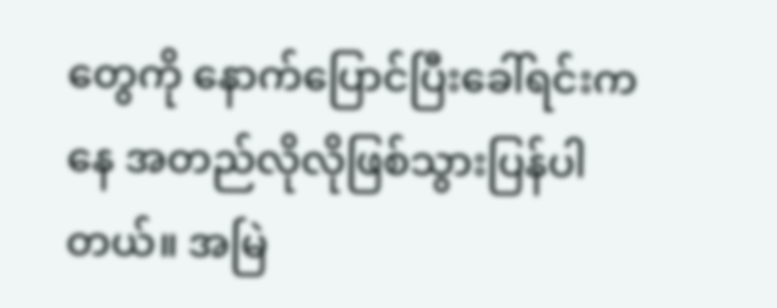တွေကို နောက်ပြောင်ပြီးခေါ်ရင်းကနေ အတည်လိုလိုဖြစ်သွားပြန်ပါတယ်။ အမြဲ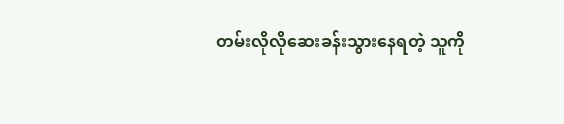တမ်းလိုလိုဆေးခန်းသွားနေရတဲ့ သူကို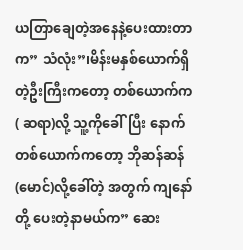ယတြာချေတဲ့အနေနဲ့ပေးထားတာက” သံလုံး”၊မိန်းမနှစ်ယောက်ရှိတဲ့ဦးကြီးကတော့ တစ်ယောက်က                ( ဆရာ)လို့ သူ့ကိုခေါ်ပြီး နောက်တစ်ယောက်ကတော့ ဘိုဆန်ဆန်(မောင်)လို့ခေါ်တဲ့ အတွက် ကျနော်တို့ ပေးတဲ့နာမယ်က” ဆေး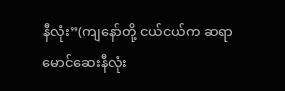နီလုံး”(ကျနော်တို့ ငယ်ငယ်က ဆရာမောင်ဆေးနီလုံး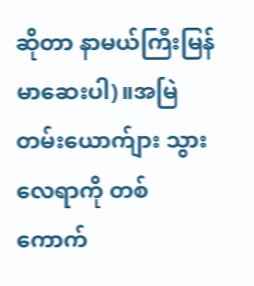ဆိုတာ နာမယ်ကြီးမြန်မာဆေးပါ)။အမြဲတမ်းယောက်ျား သွားလေရာကို တစ်ကောက်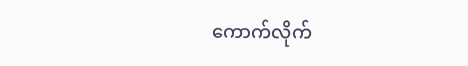ကောက်လိုက်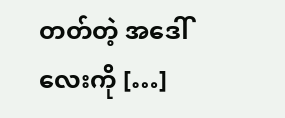တတ်တဲ့ အဒေါ်လေးကို […]